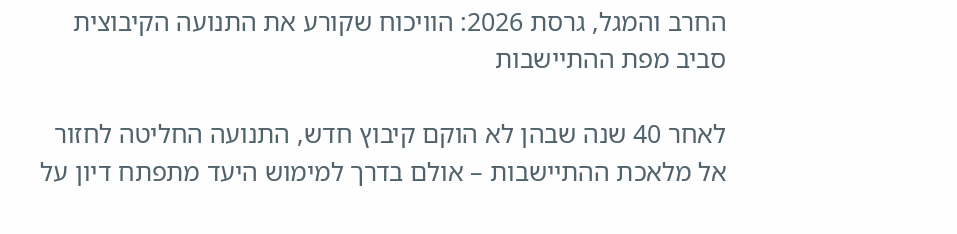החרב והמגל, גרסת 2026: הוויכוח שקורע את התנועה הקיבוצית סביב מפת ההתיישבות

לאחר 40 שנה שבהן לא הוקם קיבוץ חדש, התנועה החליטה לחזור אל מלאכת ההתיישבות – אולם בדרך למימוש היעד מתפתח דיון על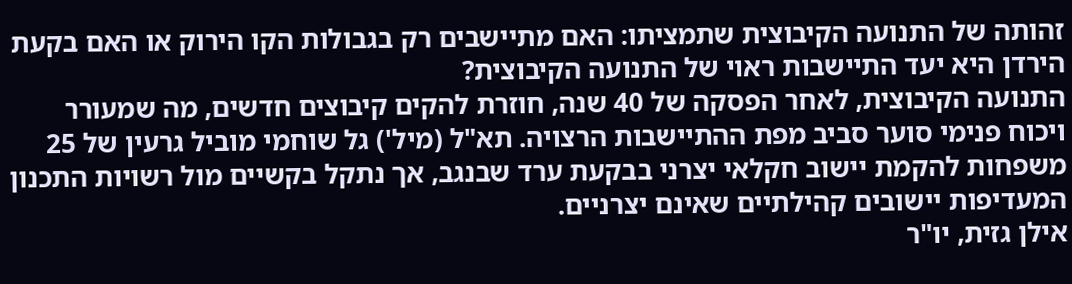זהותה של התנועה הקיבוצית שתמציתו: האם מתיישבים רק בגבולות הקו הירוק או האם בקעת הירדן היא יעד התיישבות ראוי של התנועה הקיבוצית?
התנועה הקיבוצית, לאחר הפסקה של 40 שנה, חוזרת להקים קיבוצים חדשים, מה שמעורר ויכוח פנימי סוער סביב מפת ההתיישבות הרצויה. תא"ל (מיל') גל שוחמי מוביל גרעין של 25 משפחות להקמת יישוב חקלאי יצרני בבקעת ערד שבנגב, אך נתקל בקשיים מול רשויות התכנון המעדיפות יישובים קהילתיים שאינם יצרניים.
אילן גזית, יו"ר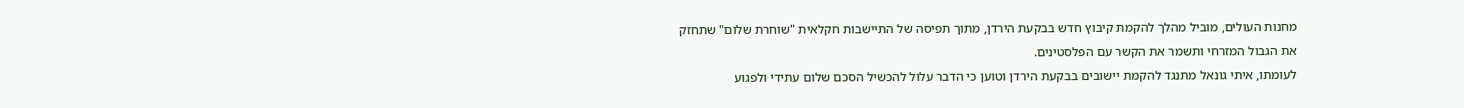מחנות העולים, מוביל מהלך להקמת קיבוץ חדש בבקעת הירדן, מתוך תפיסה של התיישבות חקלאית "שוחרת שלום" שתחזק את הגבול המזרחי ותשמר את הקשר עם הפלסטינים.
לעומתו, איתי גונאל מתנגד להקמת יישובים בבקעת הירדן וטוען כי הדבר עלול להכשיל הסכם שלום עתידי ולפגוע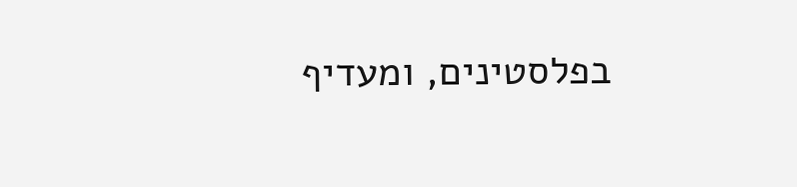בפלסטינים, ומעדיף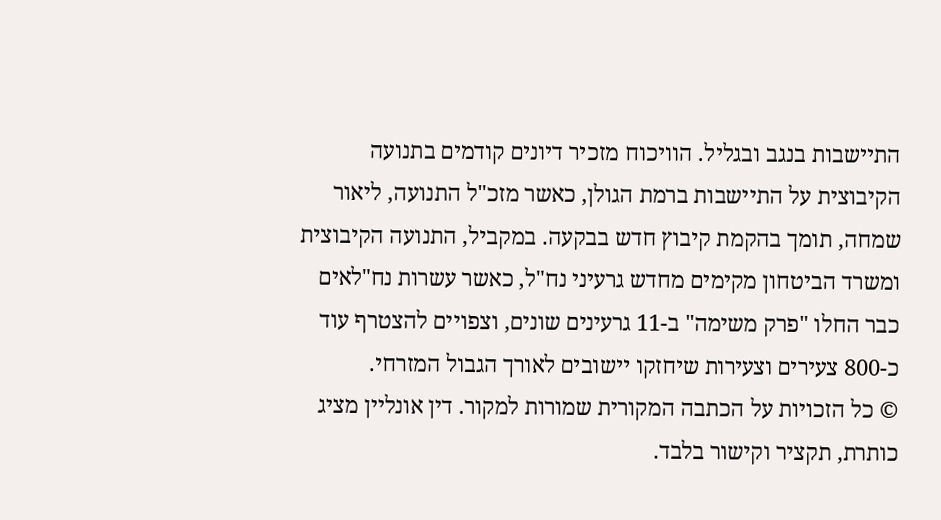התיישבות בנגב ובגליל. הוויכוח מזכיר דיונים קודמים בתנועה הקיבוצית על התיישבות ברמת הגולן, כאשר מזכ"ל התנועה, ליאור שמחה, תומך בהקמת קיבוץ חדש בבקעה. במקביל, התנועה הקיבוצית ומשרד הביטחון מקימים מחדש גרעיני נח"ל, כאשר עשרות נח"לאים כבר החלו "פרק משימה" ב-11 גרעינים שונים, וצפויים להצטרף עוד כ-800 צעירים וצעירות שיחזקו יישובים לאורך הגבול המזרחי.
© כל הזכויות על הכתבה המקורית שמורות למקור. דין אונליין מציג כותרת, תקציר וקישור בלבד.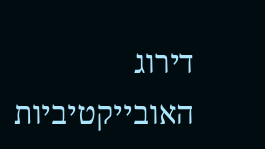דירוג האובייקטיביות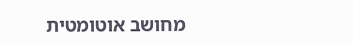מחושב אוטומטית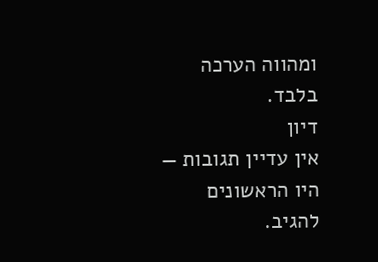ומהווה הערכה בלבד.
דיון
אין עדיין תגובות — היו הראשונים להגיב.